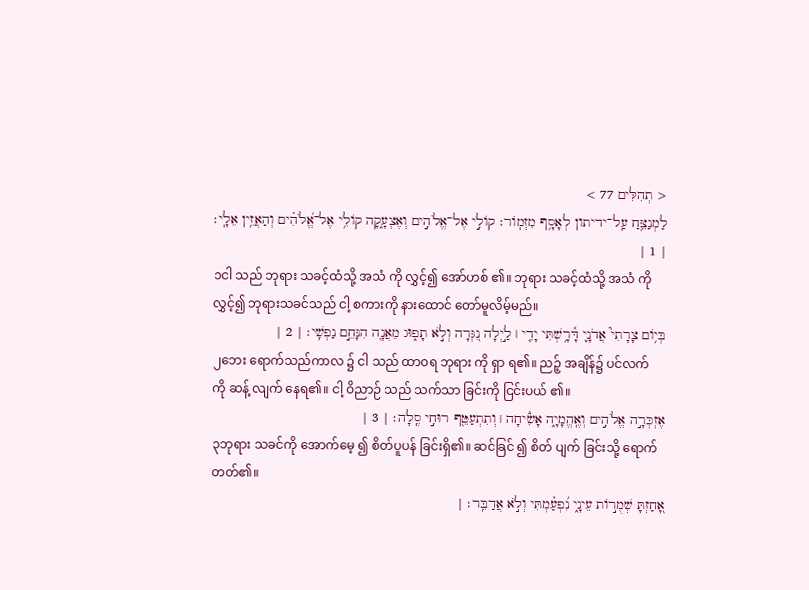< תְהִלִּים 77 >
לַמְנַצֵּ֥חַ עַֽל־ידיתון לְאָסָ֥ף מִזְמֽוֹר׃ קוֹלִ֣י אֶל־אֱלֹהִ֣ים וְאֶצְעָ֑קָה קוֹלִ֥י אֶל־אֱ֝לֹהִ֗ים וְהַאֲזִ֥ין אֵלָֽי׃ | 1 |
၁ငါ သည် ဘုရား သခင့်ထံသို့ အသံ ကို လွှင့်၍ အော်ဟစ် ၏။ ဘုရား သခင့်ထံသို့ အသံ ကိုလွှင့်၍ ဘုရားသခင်သည် ငါ့ စကားကို နားထောင် တော်မူလိမ့်မည်။
בְּי֥וֹם צָרָתִי֮ אֲדֹנָ֪י דָּ֫רָ֥שְׁתִּי יָדִ֤י ׀ לַ֣יְלָה נִ֭גְּרָה וְלֹ֣א תָפ֑וּג מֵאֲנָ֖ה הִנָּחֵ֣ם נַפְשִֽׁי׃ | 2 |
၂ဘေး ရောက်သည်ကာလ ၌ ငါ သည် ထာဝရ ဘုရား ကို ရှာ ရ၏။ ညဉ့် အချိန်၌ ပင်လက် ကို ဆန့် လျက် နေရ၏။ ငါ့ ဝိညာဉ် သည် သက်သာ ခြင်းကို ငြင်းပယ် ၏။
אֶזְכְּרָ֣ה אֱלֹהִ֣ים וְאֶֽהֱמָיָ֑ה אָשִׂ֓יחָה ׀ וְתִתְעַטֵּ֖ף רוּחִ֣י סֶֽלָה׃ | 3 |
၃ဘုရား သခင်ကို အောက်မေ့ ၍ စိတ်ပူပန် ခြင်းရှိ၏။ ဆင်ခြင် ၍ စိတ် ပျက် ခြင်းသို့ ရောက်တတ်၏။
אָ֭חַזְתָּ שְׁמֻר֣וֹת עֵינָ֑י נִ֝פְעַ֗מְתִּי וְלֹ֣א אֲדַבֵּֽר׃ |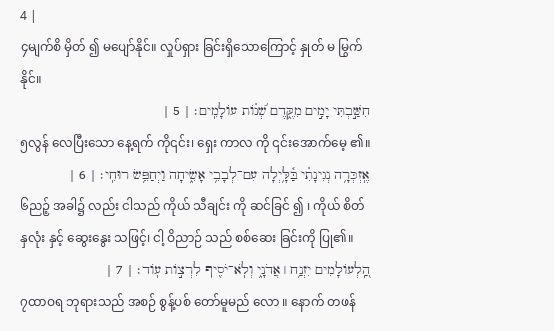4 |
၄မျက်စိ မှိတ် ၍ မပျော်နိုင်။ လှုပ်ရှား ခြင်းရှိသောကြောင့် နှုတ် မ မြွက်နိုင်။
חִשַּׁ֣בְתִּי יָמִ֣ים מִקֶּ֑דֶם שְׁ֝נ֗וֹת עוֹלָמִֽים׃ | 5 |
၅လွန် လေပြီးသော နေ့ရက် ကို၎င်း၊ ရှေး ကာလ ကို ၎င်းအောက်မေ့ ၏။
אֶֽזְכְּרָ֥ה נְגִינָתִ֗י בַּ֫לָּ֥יְלָה עִם־לְבָבִ֥י אָשִׂ֑יחָה וַיְחַפֵּ֥שׂ רוּחִֽי׃ | 6 |
၆ညဉ့် အခါ၌ လည်း ငါသည် ကိုယ် သီချင်း ကို ဆင်ခြင် ၍ ၊ ကိုယ် စိတ် နှလုံး နှင့် ဆွေးနွေး သဖြင့်၊ ငါ့ ဝိညာဉ် သည် စစ်ဆေး ခြင်းကို ပြု၏။
הַֽ֭לְעוֹלָמִים יִזְנַ֥ח ׀ אֲדֹנָ֑י וְלֹֽא־יֹסִ֖יף לִרְצ֣וֹת עֽוֹד׃ | 7 |
၇ထာဝရ ဘုရားသည် အစဉ် စွန့်ပစ် တော်မူမည် လော ။ နောက် တဖန်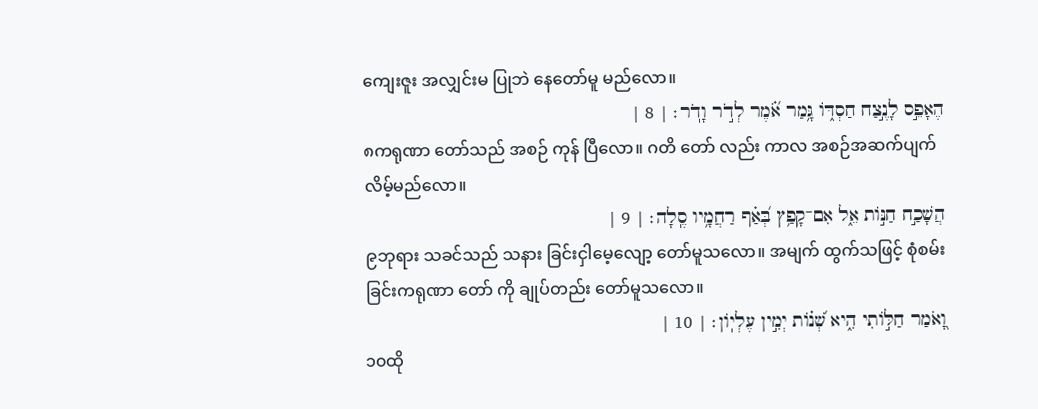ကျေးဇူး အလျှင်းမ ပြုဘဲ နေတော်မူ မည်လော။
הֶאָפֵ֣ס לָנֶ֣צַח חַסְדּ֑וֹ גָּ֥מַר אֹ֝֗מֶר לְדֹ֣ר וָדֹֽר׃ | 8 |
၈ကရုဏာ တော်သည် အစဉ် ကုန် ပြီလော။ ဂတိ တော် လည်း ကာလ အစဉ်အဆက်ပျက် လိမ့်မည်လော။
הֲשָׁכַ֣ח חַנּ֣וֹת אֵ֑ל אִם־קָפַ֥ץ בְּ֝אַ֗ף רַחֲמָ֥יו סֶֽלָה׃ | 9 |
၉ဘုရား သခင်သည် သနား ခြင်းငှါမေ့လျော့ တော်မူသလော။ အမျက် ထွက်သဖြင့် စုံစမ်းခြင်းကရုဏာ တော် ကို ချုပ်တည်း တော်မူသလော။
וָ֭אֹמַר חַלּ֣וֹתִי הִ֑יא שְׁ֝נ֗וֹת יְמִ֣ין עֶלְיֽוֹן׃ | 10 |
၁၀ထို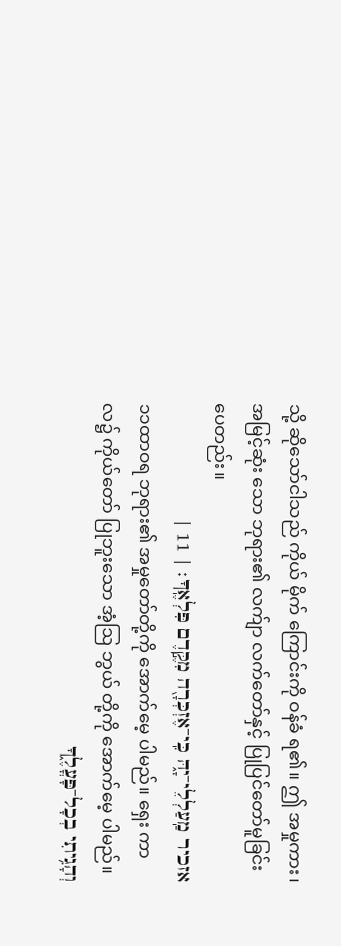သို့ ဆိုသော်ငါသည် ကိုယ် မိုက် ကြောင်းကို ဝန်ခံ ရ၏။ ဤ အမှုကား၊ အမြင့်ဆုံး သော ဘုရား၏ လက်ျာ လက်တော်နှင့် ပြုပြင်တော်မူခြင်းပေတည်း။
אזכיר מַֽעַלְלֵי־יָ֑הּ כִּֽי־אֶזְכְּרָ֖ה מִקֶּ֣דֶם פִּלְאֶֽךָ׃ | 11 |
၁၁ထာဝရ ဘုရား၏ အမှုတော်တို့ကို အောက်မေ့ ပါမည်။ ရှေး ကာလ၌ ကိုယ်တော် ပြုဘူးသော အံ့ဩ ဘွယ် တို့ကို အောက်မေ့ ပါမည်။
וְהָגִ֥יתִי בְכָל־פָּעֳלֶ֑ךָ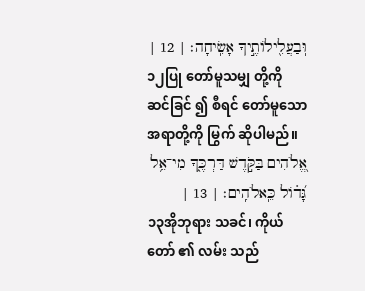וּֽבַעֲלִ֖ילוֹתֶ֣יךָ אָשִֽׂיחָה׃ | 12 |
၁၂ပြု တော်မူသမျှ တို့ကို ဆင်ခြင် ၍ စီရင် တော်မူသော အရာတို့ကို မြွက် ဆိုပါမည်။
אֱ֭לֹהִים בַּקֹּ֣דֶשׁ דַּרְכֶּ֑ךָ מִי־אֵ֥ל גָּ֝ד֗וֹל כֵּֽאלֹהִֽים׃ | 13 |
၁၃အိုဘုရား သခင်၊ ကိုယ်တော် ၏ လမ်း သည်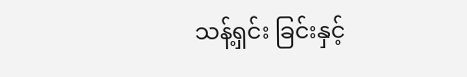သန့်ရှင်း ခြင်းနှင့်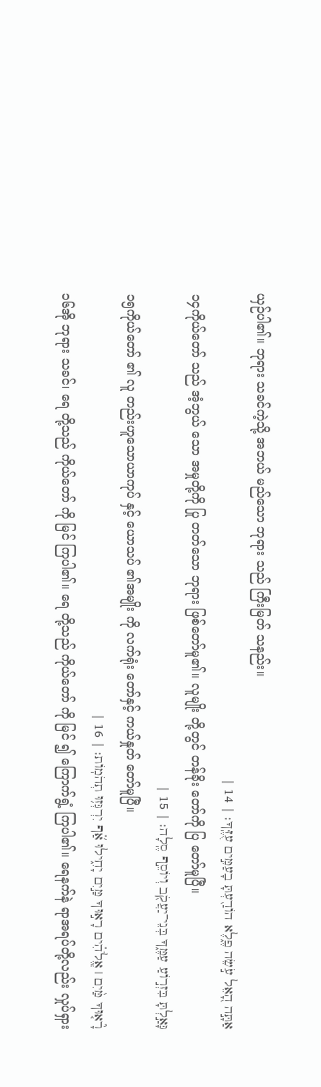ယှဉ်ပါ၏။ ဘုရား သခင်ကဲ့သို့ အဘယ် မည်သော ဘုရား သည် ကြီးမြတ် သနည်း။
אַתָּ֣ה הָ֭אֵל עֹ֣שֵׂה פֶ֑לֶא הוֹדַ֖עְתָּ בָעַמִּ֣ים עֻזֶּֽךָ׃ | 14 |
၁၄ကိုယ်တော် သည် အံ့ဘွယ် သော အမှုတို့ကို ပြု တတ်သော ဘုရား ဖြစ်တော်မူ၏။ လူမျိုး တို့တွင် တန်ခိုး တော်ကို ပြ တော်မူပြီ။
גָּאַ֣לְתָּ בִּזְר֣וֹעַ עַמֶּ֑ךָ בְּנֵי־יַעֲקֹ֖ב וְיוֹסֵ֣ף סֶֽלָה׃ | 15 |
၁၅ကိုယ်တော် ၏ လူ တည်းဟူသောယာကုပ် နှင့် ယောသပ် ၏အမျိုး ကို လက်ရုံး တော်နှင့် ကယ်နှုတ် တော်မူပြီ။
רָ֘א֤וּךָ מַּ֨יִם ׀ אֱֽלֹהִ֗ים רָא֣וּךָ מַּ֣יִם יָחִ֑ילוּ אַ֝֗ף יִרְגְּז֥וּ תְהֹמֽוֹת׃ | 16 |
၁၆အို ဘုရား သခင်၊ ရေ တို့သည် ကိုယ်တော် ကို မြင် ကြပါ၏။ ရေ တို့သည် ကိုယ်တော် ကို မြင် ၍ ကြောက်ရွံ့ ကြပါ၏။ ရေနက်နဲ ရာအရပ်တို့လည်း လှုပ်ရှား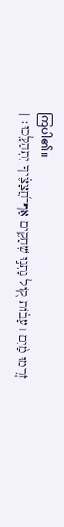ကြပါ၏။
זֹ֤רְמוּ מַ֨יִם ׀ עָב֗וֹת ק֭וֹל נָתְנ֣וּ שְׁחָקִ֑ים אַף־חֲ֝צָצֶ֗יךָ יִתְהַלָּֽכוּ׃ |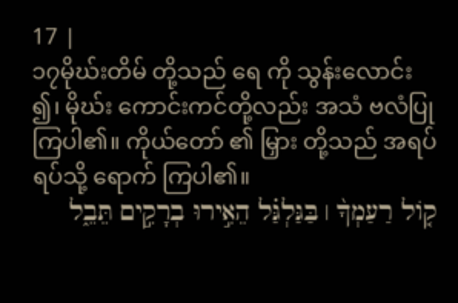17 |
၁၇မိုဃ်းတိမ် တို့သည် ရေ ကို သွန်းလောင်း ၍၊ မိုဃ်း ကောင်းကင်တို့လည်း အသံ ဗလံပြု ကြပါ၏။ ကိုယ်တော် ၏ မြှား တို့သည် အရပ်ရပ်သို့ ရောက် ကြပါ၏။
ק֤וֹל רַעַמְךָ֨ ׀ בַּגַּלְגַּ֗ל הֵאִ֣ירוּ בְרָקִ֣ים תֵּבֵ֑ל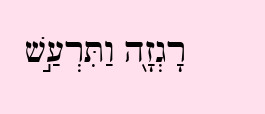רָגְזָ֖ה וַתִּרְעַ֣שׁ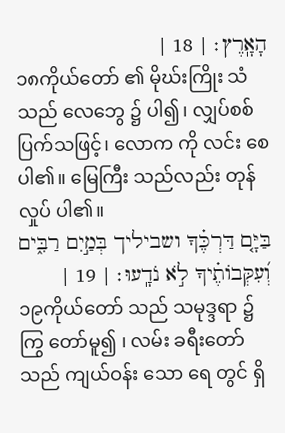הָאָֽרֶץ׃ | 18 |
၁၈ကိုယ်တော် ၏ မိုဃ်းကြိုး သံ သည် လေဘွေ ၌ ပါ၍၊ လျှပ်စစ် ပြက်သဖြင့်၊ လောက ကို လင်း စေပါ၏။ မြေကြီး သည်လည်း တုန် လှုပ် ပါ၏။
בַּיָּ֤ם דַּרְכֶּ֗ךָ ושביליך בְּמַ֣יִם רַבִּ֑ים וְ֝עִקְּבוֹתֶ֗יךָ לֹ֣א נֹדָֽעוּ׃ | 19 |
၁၉ကိုယ်တော် သည် သမုဒ္ဒရာ ၌ ကြွ တော်မူ၍ ၊ လမ်း ခရီးတော်သည် ကျယ်ဝန်း သော ရေ တွင် ရှိ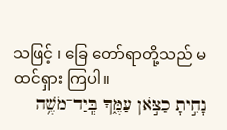သဖြင့် ၊ ခြေ တော်ရာတို့သည် မ ထင်ရှား ကြပါ။
נָחִ֣יתָ כַצֹּ֣אן עַמֶּ֑ךָ בְּֽיַד־מֹשֶׁ֥ה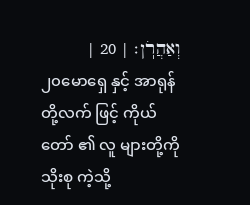וְאַהֲרֹֽן׃ | 20 |
၂၀မောရှေ နှင့် အာရုန် တို့လက် ဖြင့် ကိုယ်တော် ၏ လူ များတို့ကို သိုးစု ကဲ့သို့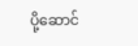ပို့ဆောင်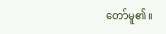တော်မူ၏။